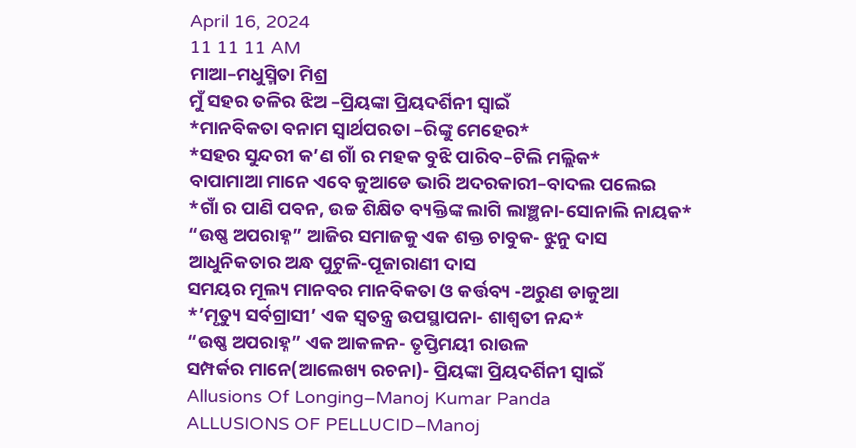April 16, 2024
11 11 11 AM
ମାଆ–ମଧୁସ୍ମିତା ମିଶ୍ର
ମୁଁ ସହର ତଳିର ଝିଅ –ପ୍ରିୟଙ୍କା ପ୍ରିୟଦର୍ଶିନୀ ସ୍ବାଇଁ
*ମାନବିକତା ବନାମ ସ୍ୱାର୍ଥପରତା –ରିଙ୍କୁ ମେହେର*
*ସହର ସୁନ୍ଦରୀ କ’ଣ ଗାଁ ର ମହକ ବୁଝି ପାରିବ–ଟିଲି ମଲ୍ଲିକ*
ବାପାମାଆ ମାନେ ଏବେ କୁଆଡେ ଭାରି ଅଦରକାରୀ–ବାଦଲ ପଲେଇ
*ଗାଁ ର ପାଣି ପବନ, ଉଚ୍ଚ ଶିକ୍ଷିତ ବ୍ୟକ୍ତିଙ୍କ ଲାଗି ଲାଞ୍ଛନା-ସୋନାଲି ନାୟକ*
“ଉଷ୍ଣ ଅପରାହ୍ନ” ଆଜିର ସମାଜକୁ ଏକ ଶକ୍ତ ଚାବୁକ- ଝୁନୁ ଦାସ
ଆଧୁନିକତାର ଅନ୍ଧ ପୁଟୁଳି-ପୂଜାରାଣୀ ଦାସ
ସମୟର ମୂଲ୍ୟ ମାନବର ମାନବିକତା ଓ କର୍ତ୍ତବ୍ୟ -ଅରୁଣ ଡାକୁଆ
*’ମୃତ୍ୟୁ ସର୍ବଗ୍ରାସୀ’ ଏକ ସ୍ୱତନ୍ତ୍ର ଉପସ୍ଥାପନା- ଶାଶ୍ଵତୀ ନନ୍ଦ*
“ଉଷ୍ଣ ଅପରାହ୍ନ” ଏକ ଆକଳନ- ତୃପ୍ତିମୟୀ ରାଉଳ
ସମ୍ପର୍କର ମାନେ(ଆଲେଖ୍ୟ ରଚନା)- ପ୍ରିୟଙ୍କା ପ୍ରିୟଦର୍ଶିନୀ ସ୍ୱାଇଁ
Allusions Of Longing–Manoj Kumar Panda
ALLUSIONS OF PELLUCID–Manoj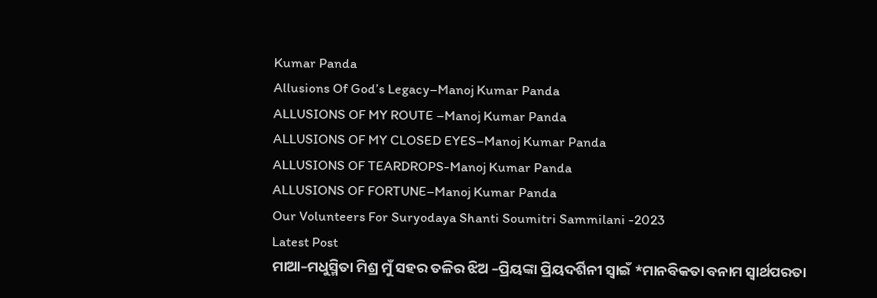Kumar Panda
Allusions Of God’s Legacy–Manoj Kumar Panda
ALLUSIONS OF MY ROUTE –Manoj Kumar Panda
ALLUSIONS OF MY CLOSED EYES–Manoj Kumar Panda
ALLUSIONS OF TEARDROPS-Manoj Kumar Panda
ALLUSIONS OF FORTUNE–Manoj Kumar Panda
Our Volunteers For Suryodaya Shanti Soumitri Sammilani -2023
Latest Post
ମାଆ–ମଧୁସ୍ମିତା ମିଶ୍ର ମୁଁ ସହର ତଳିର ଝିଅ –ପ୍ରିୟଙ୍କା ପ୍ରିୟଦର୍ଶିନୀ ସ୍ବାଇଁ *ମାନବିକତା ବନାମ ସ୍ୱାର୍ଥପରତା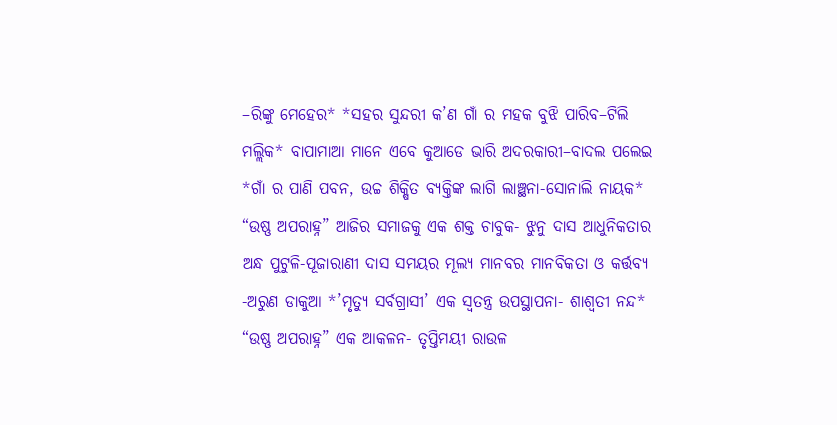–ରିଙ୍କୁ ମେହେର* *ସହର ସୁନ୍ଦରୀ କ’ଣ ଗାଁ ର ମହକ ବୁଝି ପାରିବ–ଟିଲି ମଲ୍ଲିକ* ବାପାମାଆ ମାନେ ଏବେ କୁଆଡେ ଭାରି ଅଦରକାରୀ–ବାଦଲ ପଲେଇ *ଗାଁ ର ପାଣି ପବନ, ଉଚ୍ଚ ଶିକ୍ଷିତ ବ୍ୟକ୍ତିଙ୍କ ଲାଗି ଲାଞ୍ଛନା-ସୋନାଲି ନାୟକ* “ଉଷ୍ଣ ଅପରାହ୍ନ” ଆଜିର ସମାଜକୁ ଏକ ଶକ୍ତ ଚାବୁକ- ଝୁନୁ ଦାସ ଆଧୁନିକତାର ଅନ୍ଧ ପୁଟୁଳି-ପୂଜାରାଣୀ ଦାସ ସମୟର ମୂଲ୍ୟ ମାନବର ମାନବିକତା ଓ କର୍ତ୍ତବ୍ୟ -ଅରୁଣ ଡାକୁଆ *’ମୃତ୍ୟୁ ସର୍ବଗ୍ରାସୀ’ ଏକ ସ୍ୱତନ୍ତ୍ର ଉପସ୍ଥାପନା- ଶାଶ୍ଵତୀ ନନ୍ଦ* “ଉଷ୍ଣ ଅପରାହ୍ନ” ଏକ ଆକଳନ- ତୃପ୍ତିମୟୀ ରାଉଳ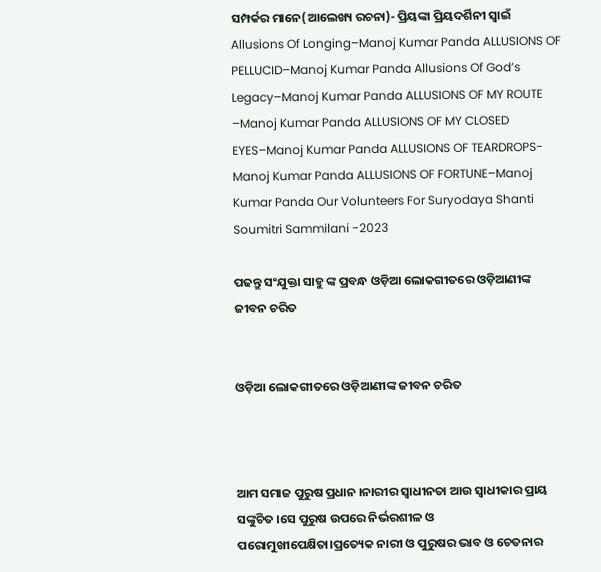ସମ୍ପର୍କର ମାନେ(ଆଲେଖ୍ୟ ରଚନା)- ପ୍ରିୟଙ୍କା ପ୍ରିୟଦର୍ଶିନୀ ସ୍ୱାଇଁ Allusions Of Longing–Manoj Kumar Panda ALLUSIONS OF PELLUCID–Manoj Kumar Panda Allusions Of God’s Legacy–Manoj Kumar Panda ALLUSIONS OF MY ROUTE –Manoj Kumar Panda ALLUSIONS OF MY CLOSED EYES–Manoj Kumar Panda ALLUSIONS OF TEARDROPS-Manoj Kumar Panda ALLUSIONS OF FORTUNE–Manoj Kumar Panda Our Volunteers For Suryodaya Shanti Soumitri Sammilani -2023

ପଢନ୍ତୁ ସଂଯୁକ୍ତା ସାହୁ ଙ୍କ ପ୍ରବନ୍ଧ ଓଡ଼ିଆ ଲୋକଗୀତରେ ଓଡ଼ିଆଣୀଙ୍କ ଜୀବନ ଚରିତ


ଓଡ଼ିଆ ଲୋକଗୀତରେ ଓଡ଼ିଆଣୀଙ୍କ ଜୀବନ ଚରିତ



ଆମ ସମାଜ ପୁରୁଷ ପ୍ରଧାନ ।ନାରୀର ସ୍ବାଧୀନତା ଆଉ ସ୍ବାଧୀକାର ପ୍ରାୟ ସଙ୍କୁଚିତ ।ସେ ପୁରୁଷ ଉପରେ ନିର୍ଭରଶୀଳ ଓ ପରୋମୁଖୀପେକ୍ଷିତା।ପ୍ରତ୍ୟେକ ନାରୀ ଓ ପୁରୁଷର ଭାବ ଓ ଚେତନାର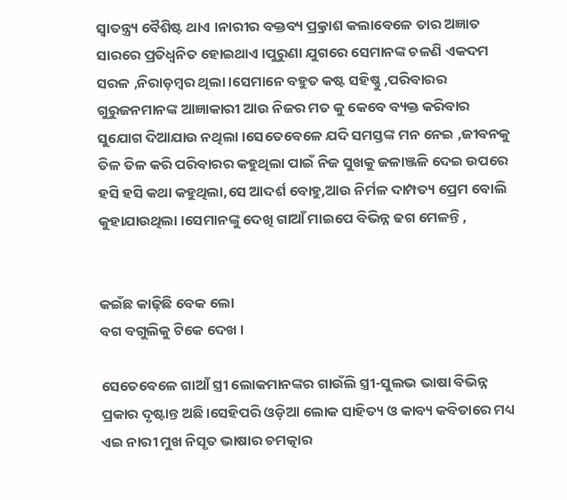ସ୍ୱାତନ୍ତ୍ର୍ୟ ବୈଶିଷ୍ଟ ଥାଏ ।ନାରୀର ବକ୍ତବ୍ୟ ପ୍ର୍ରକାଶ କଲାବେଳେ ତାର ଅଜ୍ଞାତ ସାରରେ ପ୍ରତିଧ୍ବନିତ ହୋଇଥାଏ ।ପୁରୁଣା ଯୁଗରେ ସେମାନଙ୍କ ଚଳଣି ଏକଦମ ସରଳ ,ନିରାଡ଼ମ୍ବର ଥିଲା ।ସେମାନେ ବହୁତ କଷ୍ଟ ସହିଷ୍ଣୁ ,ପରିବାରର ଗୁରୁଜନମାନଙ୍କ ଆଜ୍ଞାକାରୀ ଆଉ ନିଜର ମତ କୁ କେବେ ବ୍ୟକ୍ତ କରିବାର ସୁଯୋଗ ଦିଆଯାଉ ନଥିଲା ।ସେତେବେଳେ ଯଦି ସମସ୍ତଙ୍କ ମନ ନେଇ ,ଜୀବନକୁ ତିଳ ତିଳ କରି ପରିବାରର କହୁଥିଲା ପାଇଁ ନିଜ ସୁଖକୁ ଜଳାଞ୍ଜଳି ଦେଇ ଉପରେ ହସି ହସି କଥା କହୁଥିଲା,ସେ ଆଦର୍ଶ ବୋହୁ,ଆଉ ନିର୍ମଳ ଦାମ୍ପତ୍ୟ ପ୍ରେମ ବୋଲି କୁହାଯାଉଥିଲା ।ସେମାନଙ୍କୁ ଦେଖି ଗାଆଁ ମାଇପେ ବିଭିନ୍ନ ଢଗ ମେଳନ୍ତି ,


କଇଁଛ କାଢ଼ିଛି ବେକ ଲୋ
ବଗ ବଗୁଲିକୁ ଟିକେ ଦେଖ ।

ସେତେବେଳେ ଗାଆଁ ସ୍ତ୍ରୀ ଲୋକମାନଙ୍କର ଗାଉଁଲି ସ୍ତ୍ରୀ-ସୁଲଭ ଭାଷା ବିଭିନ୍ନ ପ୍ରକାର ଦୃଷ୍ଟାନ୍ତ ଅଛି।ସେହିପରି ଓଡ଼ିଆ ଲୋକ ସାହିତ୍ୟ ଓ କାବ୍ୟ କବିତାରେ ମଧ୍ୟ ଏଇ ନାରୀ ମୁଖ ନିସୃତ ଭାଷାର ଚମତ୍କାର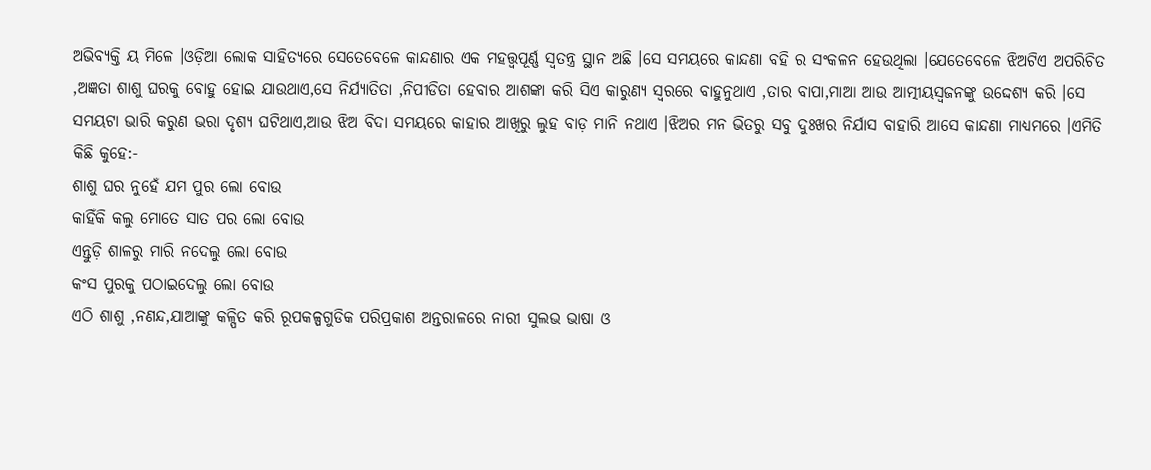ଅଭିବ୍ୟକ୍ତି ୟ ମିଳେ ।ଓଡ଼ିଆ ଲୋକ ସାହିତ୍ୟରେ ସେତେବେଳେ କାନ୍ଦଣାର ଏକ ମହତ୍ତ୍ୱପୂର୍ଣ୍ଣ ସ୍ୱତନ୍ତ୍ର ସ୍ଥାନ ଅଛି ।ସେ ସମୟରେ କାନ୍ଦଣା ବହି ର ସଂକଳନ ହେଉଥିଲା ।ଯେତେବେଳେ ଝିଅଟିଏ ଅପରିଚିତ ,ଅଜ୍ଞତା ଶାଶୁ ଘରକୁ ବୋହୁ ହୋଇ ଯାଉଥାଏ,ସେ ନିର୍ଯ୍ୟାତିତା ,ନିପୀଡିତା ହେବାର ଆଶଙ୍କା କରି ସିଏ କାରୁଣ୍ୟ ସ୍ୱରରେ ବାହୁନୁଥାଏ ,ତାର ବାପା,ମାଆ ଆଉ ଆତ୍ମୀୟସ୍ଵଜନଙ୍କୁ ଉଦ୍ଦେଶ୍ୟ କରି ।ସେ ସମୟଟା ଭାରି କରୁଣ ଭରା ଦୃଶ୍ୟ ଘଟିଥାଏ,ଆଉ ଝିଅ ବିଦା ସମୟରେ କାହାର ଆଖିରୁ ଲୁହ ବାଡ଼ ମାନି ନଥାଏ ।ଝିଅର ମନ ଭିତରୁ ସବୁ ଦୁଃଖର ନିର୍ଯାସ ବାହାରି ଆସେ କାନ୍ଦଣା ମାଧ୍ୟମରେ ।ଏମିତି କିଛି କୁହେ:-
ଶାଶୁ ଘର ନୁହେଁ ଯମ ପୁର ଲୋ ବୋଉ
କାହିଁକି କଲୁ ମୋତେ ସାତ ପର ଲୋ ବୋଉ
ଏନ୍ତୁଡ଼ି ଶାଳରୁ ମାରି ନଦେଲୁ ଲୋ ବୋଉ
କଂସ ପୁରକୁ ପଠାଇଦେଲୁ ଲୋ ବୋଉ
ଏଠି ଶାଶୁ ,ନଣନ୍ଦ,ଯାଆଙ୍କୁ କଳ୍ପିତ କରି ରୂପକଳ୍ପଗୁଡିକ ପରିପ୍ରକାଶ ଅନ୍ତରାଳରେ ନାରୀ ସୁଲଭ ଭାଷା ଓ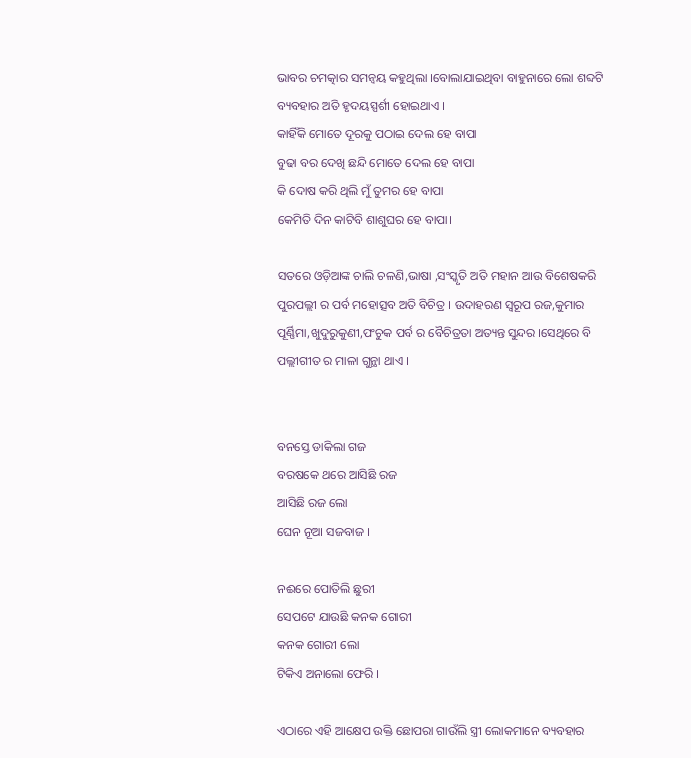ଭାବର ଚମତ୍କାର ସମନ୍ୱୟ କହୁଥିଲା ।ବୋଲାଯାଇଥିବା ବାହୁନାରେ ଲୋ ଶବ୍ଦଟି ବ୍ୟବହାର ଅତି ହୃଦୟସ୍ପର୍ଶୀ ହୋଇଥାଏ ।
କାହିଁକି ମୋତେ ଦୂରକୁ ପଠାଇ ଦେଲ ହେ ବାପା
ବୁଢା ବର ଦେଖି ଛନ୍ଦି ମୋତେ ଦେଲ ହେ ବାପା
କି ଦୋଷ କରି ଥିଲି ମୁଁ ତୁମର ହେ ବାପା
କେମିତି ଦିନ କାଟିବି ଶାଶୁଘର ହେ ବାପା।

ସତରେ ଓଡ଼ିଆଙ୍କ ଚାଲି ଚଳଣି,ଭାଷା ,ସଂସ୍କୃତି ଅତି ମହାନ ଆଉ ବିଶେଷକରି ପୁରପଲ୍ଲୀ ର ପର୍ବ ମହୋତ୍ସବ ଅତି ବିଚିତ୍ର । ଉଦାହରଣ ସ୍ୱରୂପ ରଜ,କୁମାର ପୂର୍ଣ୍ଣିମା,ଖୁଦୁରୁକୁଣୀ,ପଂଚୁକ ପର୍ବ ର ବୈଚିତ୍ରତା ଅତ୍ୟନ୍ତ ସୁନ୍ଦର ।ସେଥିରେ ବି ପଲ୍ଲୀଗୀତ ର ମାଳା ଗୁନ୍ଥା ଥାଏ ।


ବନସ୍ତେ ଡାକିଲା ଗଜ
ବରଷକେ ଥରେ ଆସିଛି ରଜ
ଆସିଛି ରଜ ଲୋ
ଘେନ ନୂଆ ସଜବାଜ ।

ନଈରେ ପୋତିଲି ଛୁରୀ
ସେପଟେ ଯାଉଛି କନକ ଗୋରୀ
କନକ ଗୋରୀ ଲୋ
ଟିକିଏ ଅନାଲୋ ଫେରି ।

ଏଠାରେ ଏହି ଆକ୍ଷେପ ଉକ୍ତି ଛୋପରା ଗାଉଁଲି ସ୍ତ୍ରୀ ଲୋକମାନେ ବ୍ୟବହାର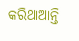କରିଥାଆନ୍ତି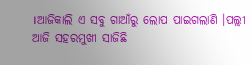।ଆଜିକାଲି ଏ ସବୁ ଗାଆଁରୁ ଲୋପ ପାଇଗଲାଣି ।ପଲ୍ଲୀ ଆଜି ସହରମୁଖୀ ସାଜିଛି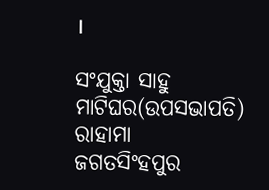।

ସଂଯୁକ୍ତା ସାହୁ
ମାଟିଘର(ଉପସଭାପତି)
ରାହାମା
ଜଗତସିଂହପୁର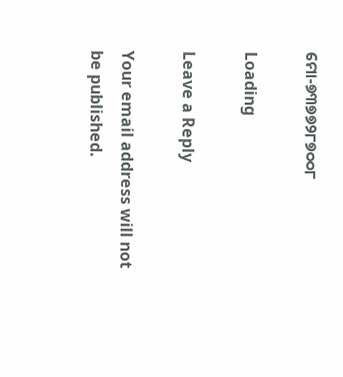ମୋ-୭୩୭୭୨୮୭୦୦୮

Loading

Leave a Reply

Your email address will not be published.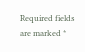Required fields are marked *